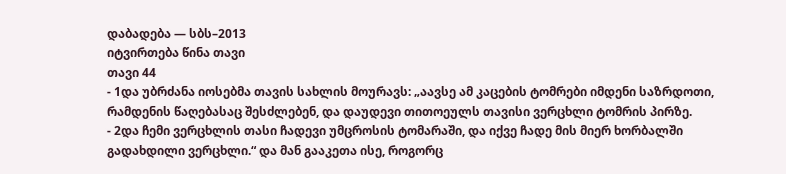დაბადება — სბს–2013
იტვირთება წინა თავი
თავი 44
- 1და უბრძანა იოსებმა თავის სახლის მოურავს: „აავსე ამ კაცების ტომრები იმდენი საზრდოთი, რამდენის წაღებასაც შესძლებენ, და დაუდევი თითოეულს თავისი ვერცხლი ტომრის პირზე.
- 2და ჩემი ვერცხლის თასი ჩადევი უმცროსის ტომარაში, და იქვე ჩადე მის მიერ ხორბალში გადახდილი ვერცხლი.“ და მან გააკეთა ისე, როგორც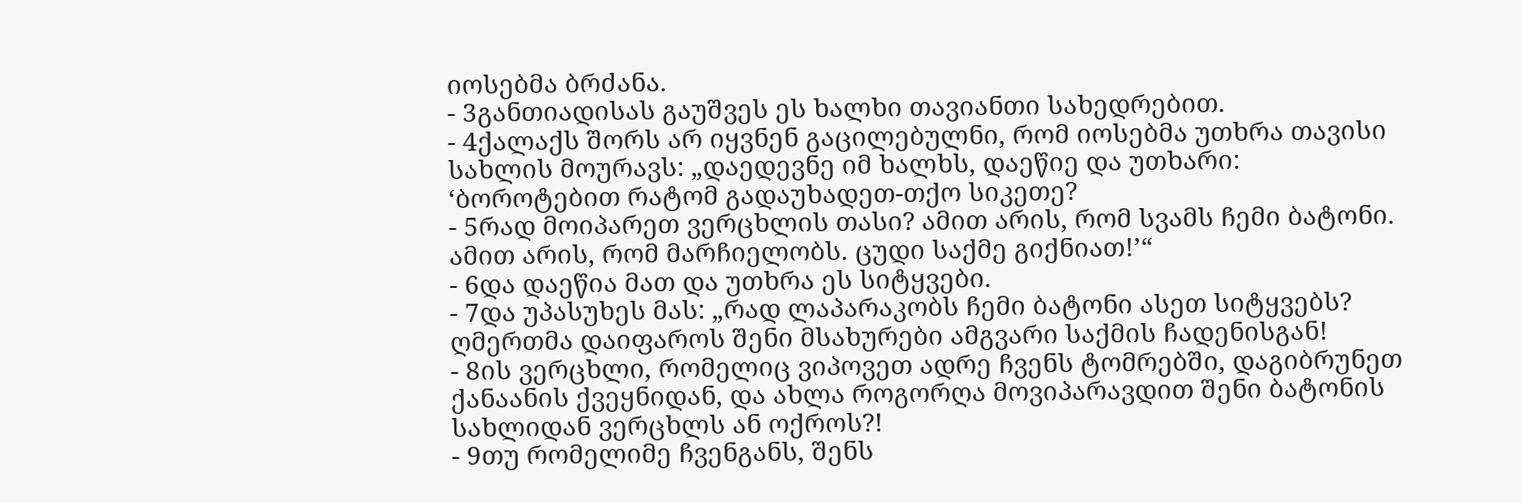იოსებმა ბრძანა.
- 3განთიადისას გაუშვეს ეს ხალხი თავიანთი სახედრებით.
- 4ქალაქს შორს არ იყვნენ გაცილებულნი, რომ იოსებმა უთხრა თავისი სახლის მოურავს: „დაედევნე იმ ხალხს, დაეწიე და უთხარი: ‘ბოროტებით რატომ გადაუხადეთ-თქო სიკეთე?
- 5რად მოიპარეთ ვერცხლის თასი? ამით არის, რომ სვამს ჩემი ბატონი. ამით არის, რომ მარჩიელობს. ცუდი საქმე გიქნიათ!’“
- 6და დაეწია მათ და უთხრა ეს სიტყვები.
- 7და უპასუხეს მას: „რად ლაპარაკობს ჩემი ბატონი ასეთ სიტყვებს? ღმერთმა დაიფაროს შენი მსახურები ამგვარი საქმის ჩადენისგან!
- 8ის ვერცხლი, რომელიც ვიპოვეთ ადრე ჩვენს ტომრებში, დაგიბრუნეთ ქანაანის ქვეყნიდან, და ახლა როგორღა მოვიპარავდით შენი ბატონის სახლიდან ვერცხლს ან ოქროს?!
- 9თუ რომელიმე ჩვენგანს, შენს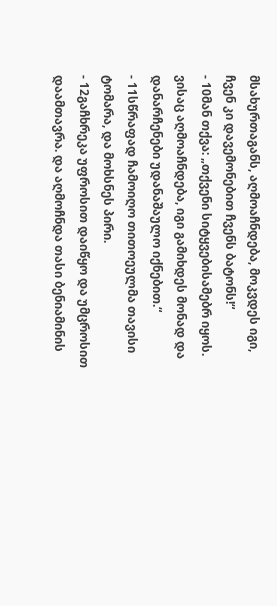მსახურთაგანს, აღმოაჩნდება, მოკვდეს იგი, ჩვენ კი დავემონებით ჩვენს ბატონს!“
- 10მან თქვა: „თქვენი სიტყვებისამებრ იყოს. ვისაც აღმოაჩნდება, იგი გამიხდეს მონად და დანარჩენები უდანაშაულო იქნებით.“
- 11სწრაფად ჩამოიღო თითოეულმა თავისი ტომარა, და მოხსნეს პირი.
- 12გაჩხრეკა უფროსით დაიწყო და უმცროსით დაამთავრა. და აღმოჩნდა თასი ბენიამინის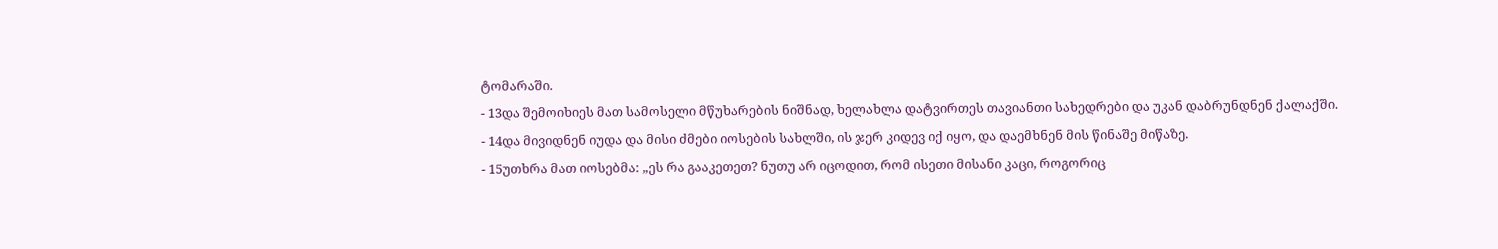ტომარაში.
- 13და შემოიხიეს მათ სამოსელი მწუხარების ნიშნად, ხელახლა დატვირთეს თავიანთი სახედრები და უკან დაბრუნდნენ ქალაქში.
- 14და მივიდნენ იუდა და მისი ძმები იოსების სახლში, ის ჯერ კიდევ იქ იყო, და დაემხნენ მის წინაშე მიწაზე.
- 15უთხრა მათ იოსებმა: „ეს რა გააკეთეთ? ნუთუ არ იცოდით, რომ ისეთი მისანი კაცი, როგორიც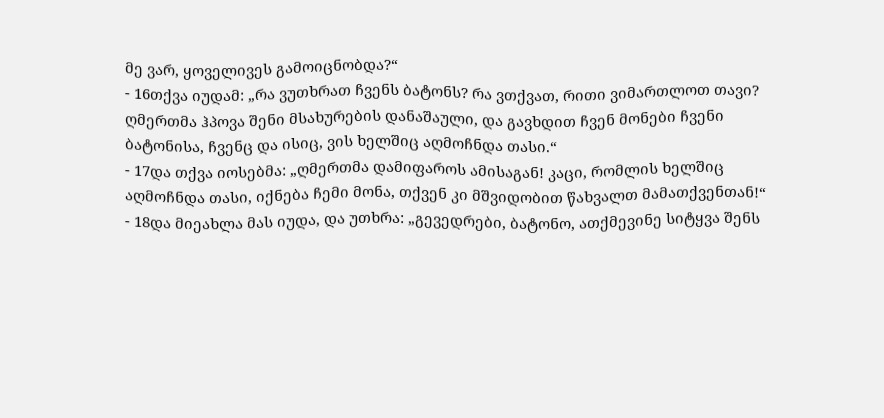მე ვარ, ყოველივეს გამოიცნობდა?“
- 16თქვა იუდამ: „რა ვუთხრათ ჩვენს ბატონს? რა ვთქვათ, რითი ვიმართლოთ თავი? ღმერთმა ჰპოვა შენი მსახურების დანაშაული, და გავხდით ჩვენ მონები ჩვენი ბატონისა, ჩვენც და ისიც, ვის ხელშიც აღმოჩნდა თასი.“
- 17და თქვა იოსებმა: „ღმერთმა დამიფაროს ამისაგან! კაცი, რომლის ხელშიც აღმოჩნდა თასი, იქნება ჩემი მონა, თქვენ კი მშვიდობით წახვალთ მამათქვენთან!“
- 18და მიეახლა მას იუდა, და უთხრა: „გევედრები, ბატონო, ათქმევინე სიტყვა შენს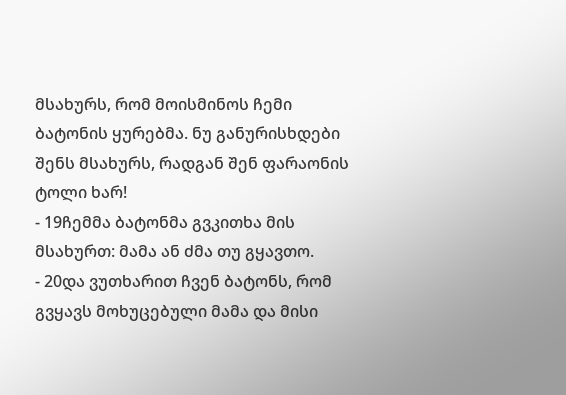მსახურს, რომ მოისმინოს ჩემი ბატონის ყურებმა. ნუ განურისხდები შენს მსახურს, რადგან შენ ფარაონის ტოლი ხარ!
- 19ჩემმა ბატონმა გვკითხა მის მსახურთ: მამა ან ძმა თუ გყავთო.
- 20და ვუთხარით ჩვენ ბატონს, რომ გვყავს მოხუცებული მამა და მისი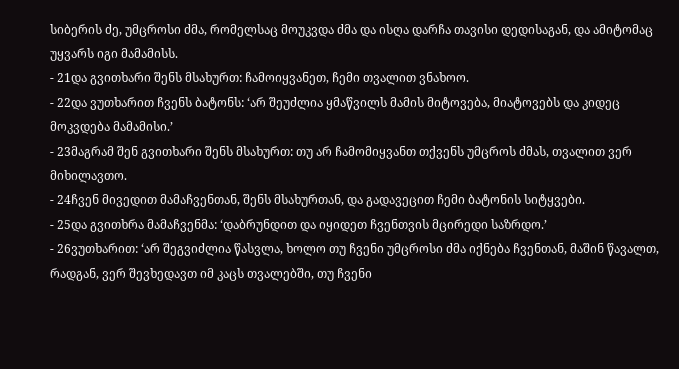სიბერის ძე, უმცროსი ძმა, რომელსაც მოუკვდა ძმა და ისღა დარჩა თავისი დედისაგან, და ამიტომაც უყვარს იგი მამამისს.
- 21და გვითხარი შენს მსახურთ: ჩამოიყვანეთ, ჩემი თვალით ვნახოო.
- 22და ვუთხარით ჩვენს ბატონს: ‘არ შეუძლია ყმაწვილს მამის მიტოვება, მიატოვებს და კიდეც მოკვდება მამამისი.’
- 23მაგრამ შენ გვითხარი შენს მსახურთ: თუ არ ჩამომიყვანთ თქვენს უმცროს ძმას, თვალით ვერ მიხილავთო.
- 24ჩვენ მივედით მამაჩვენთან, შენს მსახურთან, და გადავეცით ჩემი ბატონის სიტყვები.
- 25და გვითხრა მამაჩვენმა: ‘დაბრუნდით და იყიდეთ ჩვენთვის მცირედი საზრდო.’
- 26ვუთხარით: ‘არ შეგვიძლია წასვლა, ხოლო თუ ჩვენი უმცროსი ძმა იქნება ჩვენთან, მაშინ წავალთ, რადგან, ვერ შევხედავთ იმ კაცს თვალებში, თუ ჩვენი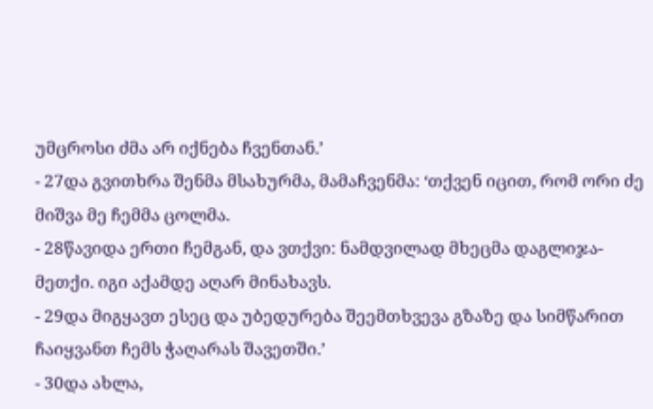უმცროსი ძმა არ იქნება ჩვენთან.’
- 27და გვითხრა შენმა მსახურმა, მამაჩვენმა: ‘თქვენ იცით, რომ ორი ძე მიშვა მე ჩემმა ცოლმა.
- 28წავიდა ერთი ჩემგან, და ვთქვი: ნამდვილად მხეცმა დაგლიჯა-მეთქი. იგი აქამდე აღარ მინახავს.
- 29და მიგყავთ ესეც და უბედურება შეემთხვევა გზაზე და სიმწარით ჩაიყვანთ ჩემს ჭაღარას შავეთში.’
- 30და ახლა,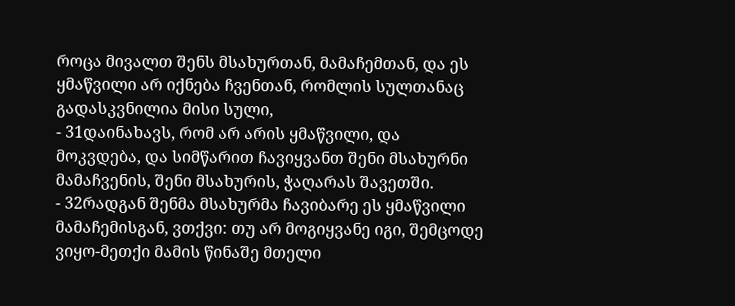როცა მივალთ შენს მსახურთან, მამაჩემთან, და ეს ყმაწვილი არ იქნება ჩვენთან, რომლის სულთანაც გადასკვნილია მისი სული,
- 31დაინახავს, რომ არ არის ყმაწვილი, და მოკვდება, და სიმწარით ჩავიყვანთ შენი მსახურნი მამაჩვენის, შენი მსახურის, ჭაღარას შავეთში.
- 32რადგან შენმა მსახურმა ჩავიბარე ეს ყმაწვილი მამაჩემისგან, ვთქვი: თუ არ მოგიყვანე იგი, შემცოდე ვიყო-მეთქი მამის წინაშე მთელი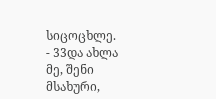სიცოცხლე.
- 33და ახლა მე, შენი მსახური,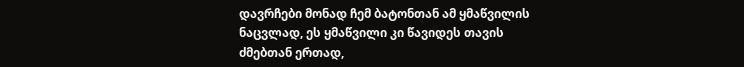დავრჩები მონად ჩემ ბატონთან ამ ყმაწვილის ნაცვლად, ეს ყმაწვილი კი წავიდეს თავის ძმებთან ერთად,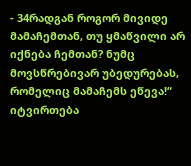- 34რადგან როგორ მივიდე მამაჩემთან, თუ ყმაწვილი არ იქნება ჩემთან? ნუმც მოვსწრებივარ უბედურებას, რომელიც მამაჩემს ეწევა!“
იტვირთება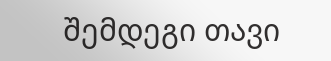შემდეგი თავი